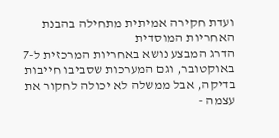ועדת חקירה אמיתית מתחילה בהבנת האחריות המוסדית
הדרג המבצע נושא באחריות המרכזית ל-7 באוקטובר, וגם המערכות שסביבו חייבות בדיקה, אבל ממשלה לא יכולה לחקור את עצמה -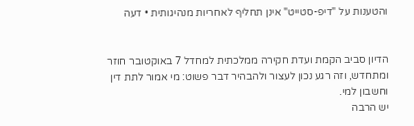והטענות על "דיפ-סטייט" אינן תחליף לאחריות מנהיגותית • דעה


הדיון סביב הקמת ועדת חקירה ממלכתית למחדל 7 באוקטובר חוזר ומתחדש, וזה רגע נכון לעצור ולהבהיר דבר פשוט: מי אמור לתת דין וחשבון למי.
יש הרבה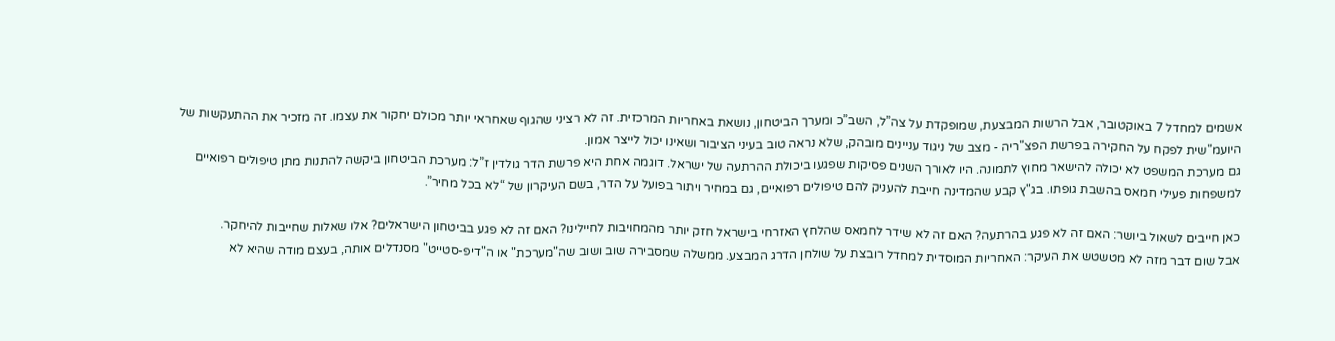אשמים למחדל 7 באוקטובר, אבל הרשות המבצעת, שמופקדת על צה”ל, השב”כ ומערך הביטחון, נושאת באחריות המרכזית. זה לא רציני שהגוף שאחראי יותר מכולם יחקור את עצמו. זה מזכיר את ההתעקשות של היועמ"שית לפקח על החקירה בפרשת הפצ"ריה - מצב של ניגוד עניינים מובהק, שלא נראה טוב בעיני הציבור ושאינו יכול לייצר אמון.
גם מערכת המשפט לא יכולה להישאר מחוץ לתמונה. היו לאורך השנים פסיקות שפגעו ביכולת ההרתעה של ישראל. דוגמה אחת היא פרשת הדר גולדין ז”ל: מערכת הביטחון ביקשה להתנות מתן טיפולים רפואיים למשפחות פעילי חמאס בהשבת גופתו. בג"ץ קבע שהמדינה חייבת להעניק להם טיפולים רפואיים, גם במחיר ויתור בפועל על הדר, בשם העיקרון של “לא בכל מחיר”.

כאן חייבים לשאול ביושר: האם זה לא פגע בהרתעה? האם זה לא שידר לחמאס שהלחץ האזרחי בישראל חזק יותר מהמחויבות לחיילינו? האם זה לא פגע בביטחון הישראלים? אלו שאלות שחייבות להיחקר.
אבל שום דבר מזה לא מטשטש את העיקר: האחריות המוסדית למחדל רובצת על שולחן הדרג המבצע. ממשלה שמסבירה שוב ושוב שה"מערכת" או ה"דיפ-סטייט" מסנדלים אותה, בעצם מודה שהיא לא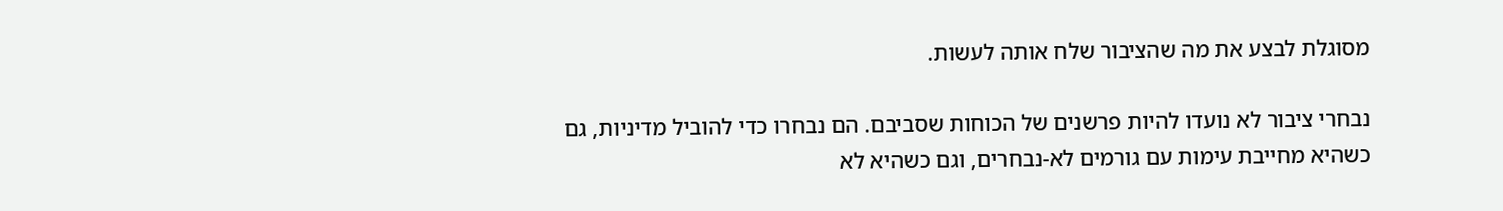מסוגלת לבצע את מה שהציבור שלח אותה לעשות.

נבחרי ציבור לא נועדו להיות פרשנים של הכוחות שסביבם. הם נבחרו כדי להוביל מדיניות, גם כשהיא מחייבת עימות עם גורמים לא-נבחרים, וגם כשהיא לא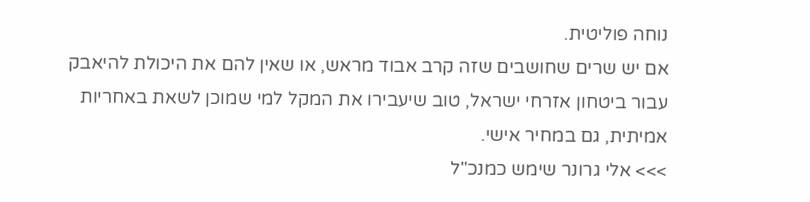נוחה פוליטית.
אם יש שרים שחושבים שזה קרב אבוד מראש, או שאין להם את היכולת להיאבק עבור ביטחון אזרחי ישראל, טוב שיעבירו את המקל למי שמוכן לשאת באחריות אמיתית, גם במחיר אישי.
>>> אלי גרונר שימש כמנכ"ל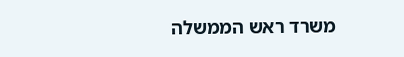משרד ראש הממשלה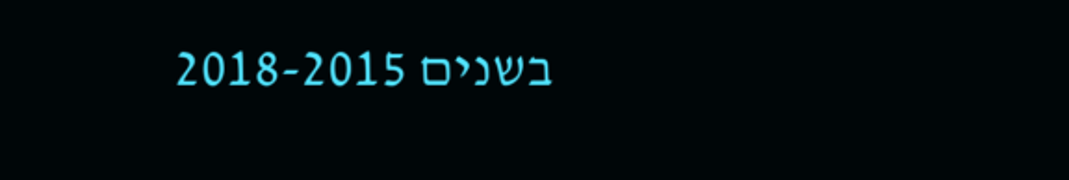בשנים 2018-2015